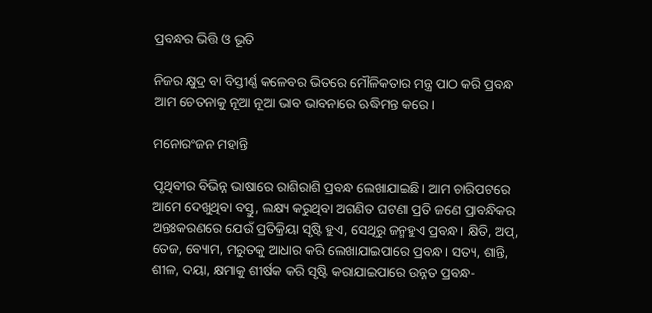ପ୍ରବନ୍ଧର ଭିତ୍ତି ଓ ଭୂତି

ନିଜର କ୍ଷୁଦ୍ର ବା ବିସ୍ତୀର୍ଣ୍ଣ କଳେବର ଭିତରେ ମୌଳିକତାର ମନ୍ତ୍ର ପାଠ କରି ପ୍ରବନ୍ଧ ଆମ ଚେତନାକୁ ନୂଆ ନୂଆ ଭାବ ଭାବନାରେ ଋଦ୍ଧିମନ୍ତ କରେ।

ମନୋରଂଜନ ମହାନ୍ତି

ପୃଥିବୀର ବିଭିନ୍ନ ଭାଷାରେ ରାଶିରାଶି ପ୍ରବନ୍ଧ ଲେଖାଯାଇଛି। ଆମ ଚାରିପଟରେ ଆମେ ଦେଖୁଥିବା ବସ୍ତୁ, ଲକ୍ଷ୍ୟ କରୁଥିବା ଅଗଣିତ ଘଟଣା ପ୍ରତି ଜଣେ ପ୍ରାବନ୍ଧିକର ଅନ୍ତଃକରଣରେ ଯେଉଁ ପ୍ରତିକ୍ରିୟା ସୃଷ୍ଟି ହୁଏ, ସେଥିରୁ ଜନ୍ମହୁଏ ପ୍ରବନ୍ଧ। କ୍ଷିତି, ଅପ୍‌, ତେଜ, ବ୍ୟୋମ, ମରୁତକୁ ଆଧାର କରି ଲେଖାଯାଇପାରେ ପ୍ରବନ୍ଧ। ସତ୍ୟ, ଶାନ୍ତି, ଶୀଳ, ଦୟା, କ୍ଷମାକୁ ଶୀର୍ଷକ କରି ସୃଷ୍ଟି କରାଯାଇପାରେ ଉନ୍ନତ ପ୍ରବନ୍ଧ-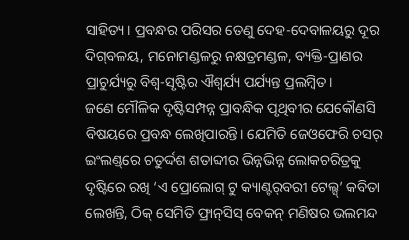ସାହିତ୍ୟ। ପ୍ରବନ୍ଧର ପରିସର ତେଣୁ ଦେହ-ଦେବାଳୟରୁ ଦୂର ଦିଗ୍‌ବଳୟ, ମନୋମଣ୍ଡଳରୁ ନକ୍ଷତ୍ରମଣ୍ଡଳ, ବ୍ୟକ୍ତି-ପ୍ରାଣର ପ୍ରାଚୁର୍ଯ୍ୟରୁ ବିଶ୍ୱ-ସୃଷ୍ଟିର ଐଶ୍ୱର୍ଯ୍ୟ ପର୍ଯ୍ୟନ୍ତ ପ୍ରଲମ୍ବିତ।
ଜଣେ ମୌଳିକ ଦୃଷ୍ଟିସମ୍ପନ୍ନ ପ୍ରାବନ୍ଧିକ ପୃଥିବୀର ଯେକୌଣସି ବିଷୟରେ ପ୍ରବନ୍ଧ ଲେଖିପାରନ୍ତି। ଯେମିତି ଜେଓଫେରି ଚସର୍ ଇଂଲଣ୍ଡ୍‌ରେ ଚତୁର୍ଦ୍ଦଶ ଶତାବ୍ଦୀର ଭିନ୍ନଭିନ୍ନ ଲୋକଚରିତ୍ରକୁ ଦୃଷ୍ଟିରେ ରଖି ‘ଏ ପ୍ରୋଲୋଗ୍ ଟୁ କ୍ୟାଣ୍ଟର୍‌ବରୀ ଟେଲ୍ସ୍‌’ କବିତା ଲେଖନ୍ତି, ଠିକ୍ ସେମିତି ଫ୍ରାନ୍‌ସିସ୍ ବେକନ୍ ମଣିଷର ଭଲମନ୍ଦ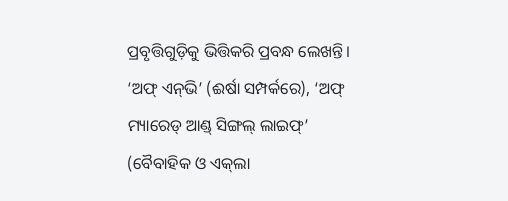ପ୍ରବୃତ୍ତିଗୁଡ଼ିକୁ ଭିତ୍ତିକରି ପ୍ରବନ୍ଧ ଲେଖନ୍ତି। ‘ଅଫ୍ ଏନ୍‌ଭି’ (ଈର୍ଷା ସମ୍ପର୍କରେ), ‘ଅଫ୍ ମ୍ୟାରେଡ୍ ଆଣ୍ଡ୍ ସିଙ୍ଗଲ୍ ଲାଇଫ୍‌’ (ବୈବାହିକ ଓ ଏକ୍‌ଲା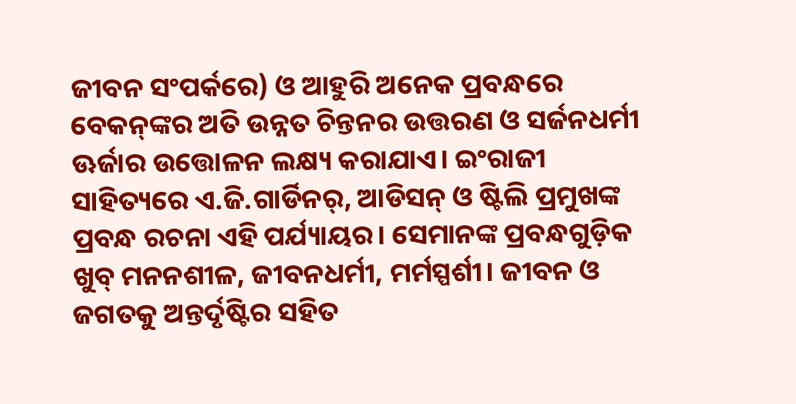ଜୀବନ ସଂପର୍କରେ) ଓ ଆହୁରି ଅନେକ ପ୍ରବନ୍ଧରେ ବେକନ୍‌ଙ୍କର ଅତି ଉନ୍ନତ ଚିନ୍ତନର ଉତ୍ତରଣ ଓ ସର୍ଜନଧର୍ମୀ ଊର୍ଜାର ଉତ୍ତୋଳନ ଲକ୍ଷ୍ୟ କରାଯାଏ। ଇଂରାଜୀ ସାହିତ୍ୟରେ ଏ.ଜି.ଗାର୍ଡିନର୍‌, ଆଡିସନ୍ ଓ ଷ୍ଟିଲି ପ୍ରମୁଖଙ୍କ ପ୍ରବନ୍ଧ ରଚନା ଏହି ପର୍ଯ୍ୟାୟର। ସେମାନଙ୍କ ପ୍ରବନ୍ଧଗୁଡ଼ିକ ଖୁବ୍ ମନନଶୀଳ, ଜୀବନଧର୍ମୀ, ମର୍ମସ୍ପର୍ଶୀ। ଜୀବନ ଓ ଜଗତକୁ ଅନ୍ତର୍ଦୃଷ୍ଟିର ସହିତ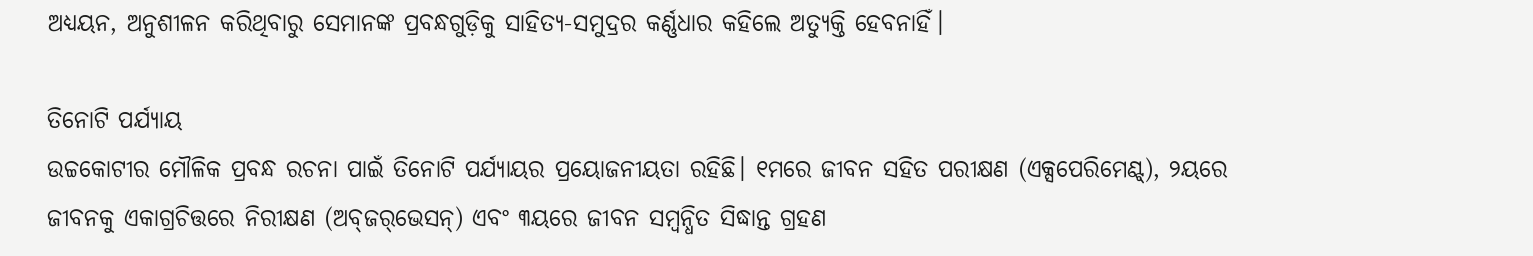ଅଧ୍ୟୟନ, ଅନୁଶୀଳନ କରିଥିବାରୁ ସେମାନଙ୍କ ପ୍ରବନ୍ଧଗୁଡ଼ିକୁ ସାହିତ୍ୟ-ସମୁଦ୍ରର କର୍ଣ୍ଣଧାର କହିଲେ ଅତ୍ୟୁକ୍ତି ହେବନାହିଁ।

ତିନୋଟି ପର୍ଯ୍ୟାୟ
ଉଚ୍ଚକୋଟୀର ମୌଳିକ ପ୍ରବନ୍ଧ ରଚନା ପାଇଁ ତିନୋଟି ପର୍ଯ୍ୟାୟର ପ୍ରୟୋଜନୀୟତା ରହିଛି। ୧ମରେ ଜୀବନ ସହିତ ପରୀକ୍ଷଣ (ଏକ୍ସପେରିମେଣ୍ଟ୍‌), ୨ୟରେ ଜୀବନକୁ ଏକାଗ୍ରଚିତ୍ତରେ ନିରୀକ୍ଷଣ (ଅବ୍‌ଜର୍‌ଭେସନ୍‌) ଏବଂ ୩ୟରେ ଜୀବନ ସମ୍ବନ୍ଧିତ ସିଦ୍ଧାନ୍ତ ଗ୍ରହଣ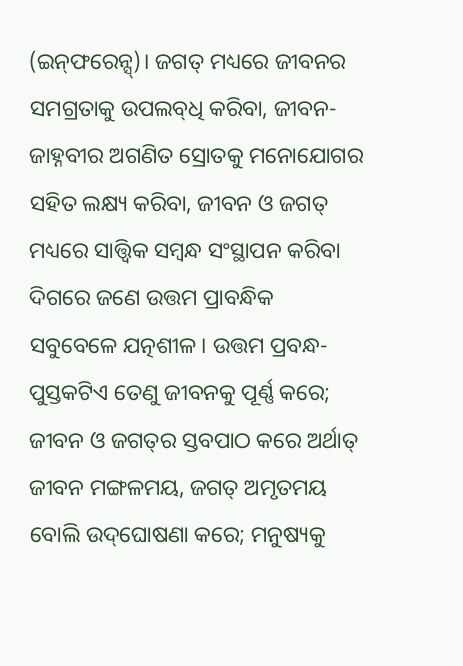(ଇନ୍‌ଫରେନ୍ସ୍‌)। ଜଗତ୍ ମଧ୍ୟରେ ଜୀବନର ସମଗ୍ରତାକୁ ଉପଲବ୍‌ଧି କରିବା, ଜୀବନ-ଜାହ୍ନବୀର ଅଗଣିତ ସ୍ରୋତକୁ ମନୋଯୋଗର ସହିତ ଲକ୍ଷ୍ୟ କରିବା, ଜୀବନ ଓ ଜଗତ୍ ମଧ୍ୟରେ ସାତ୍ତ୍ୱିକ ସମ୍ବନ୍ଧ ସଂସ୍ଥାପନ କରିବା ଦିଗରେ ଜଣେ ଉତ୍ତମ ପ୍ରାବନ୍ଧିକ ସବୁବେଳେ ଯତ୍ନଶୀଳ। ଉତ୍ତମ ପ୍ରବନ୍ଧ-ପୁସ୍ତକଟିଏ ତେଣୁ ଜୀବନକୁ ପୂର୍ଣ୍ଣ କରେ; ଜୀବନ ଓ ଜଗତ୍‌ର ସ୍ତବପାଠ କରେ ଅର୍ଥାତ୍ ଜୀବନ ମଙ୍ଗଳମୟ, ଜଗତ୍ ଅମୃତମୟ ବୋଲି ଉଦ୍‌ଘୋଷଣା କରେ; ମନୁଷ୍ୟକୁ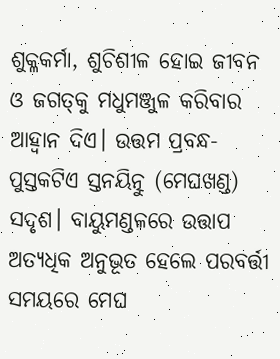ଶୁକ୍ଳକର୍ମା, ଶୁଚିଶୀଳ ହୋଇ ଜୀବନ ଓ ଜଗତ୍‌କୁ ମଧୁମଞ୍ଜୁଳ କରିବାର ଆହ୍ୱାନ ଦିଏ। ଉତ୍ତମ ପ୍ରବନ୍ଧ-ପୁସ୍ତକଟିଏ ସ୍ତନୟିତ୍ନୁ (ମେଘଖଣ୍ଡ) ସଦୃଶ। ବାୟୁମଣ୍ଡଳରେ ଉତ୍ତାପ ଅତ୍ୟଧିକ ଅନୁଭୂତ ହେଲେ ପରବର୍ତ୍ତୀ ସମୟରେ ମେଘ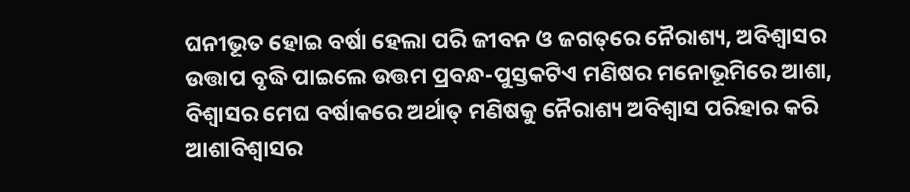ଘନୀଭୂତ ହୋଇ ବର୍ଷା ହେଲା ପରି ଜୀବନ ଓ ଜଗତ୍‌ରେ ନୈରାଶ୍ୟ, ଅବିଶ୍ୱାସର ଉତ୍ତାପ ବୃଦ୍ଧି ପାଇଲେ ଉତ୍ତମ ପ୍ରବନ୍ଧ-ପୁସ୍ତକଟିଏ ମଣିଷର ମନୋଭୂମିରେ ଆଶା, ବିଶ୍ୱାସର ମେଘ ବର୍ଷାକରେ ଅର୍ଥାତ୍ ମଣିଷକୁ ନୈରାଶ୍ୟ ଅବିଶ୍ୱାସ ପରିହାର କରି ଆଶାବିଶ୍ୱାସର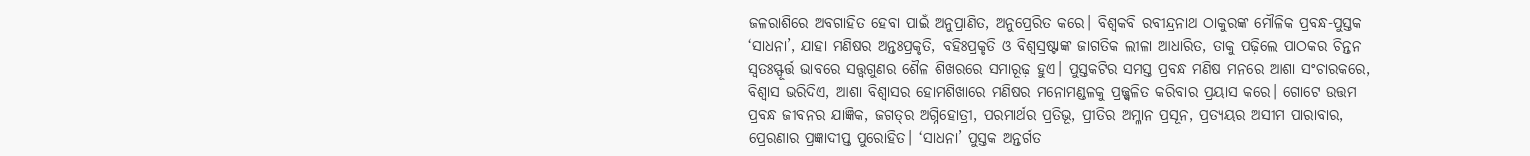ଜଳରାଶିରେ ଅବଗାହିତ ହେବା ପାଇଁ ଅନୁପ୍ରାଣିତ, ଅନୁପ୍ରେରିତ କରେ। ବିଶ୍ୱକବି ରବୀନ୍ଦ୍ରନାଥ ଠାକୁରଙ୍କ ମୌଳିକ ପ୍ରବନ୍ଧ-ପୁସ୍ତକ ‘ସାଧନା’, ଯାହା ମଣିଷର ଅନ୍ତଃପ୍ରକୃତି, ବହିଃପ୍ରକୃତି ଓ ବିଶ୍ୱସ୍ରଷ୍ଟାଙ୍କ ଜାଗତିକ ଲୀଳା ଆଧାରିତ, ତାକୁ ପଢ଼ିଲେ ପାଠକର ଚିନ୍ତନ ସ୍ୱତଃସ୍ଫୂର୍ତ୍ତ ଭାବରେ ସତ୍ତ୍ୱଗୁଣର ଶୈଳ ଶିଖରରେ ସମାରୂଢ଼ ହୁଏ। ପୁସ୍ତକଟିର ସମସ୍ତ ପ୍ରବନ୍ଧ ମଣିଷ ମନରେ ଆଶା ସଂଚାରକରେ, ବିଶ୍ୱାସ ଭରିଦିଏ, ଆଶା ବିଶ୍ୱାସର ହୋମଶିଖାରେ ମଣିଷର ମନୋମଣ୍ଡଳକୁ ପ୍ରଜ୍ଜ୍ୱଳିତ କରିବାର ପ୍ରୟାସ କରେ। ଗୋଟେ ଉତ୍ତମ ପ୍ରବନ୍ଧ ଜୀବନର ଯାଜ୍ଞିକ, ଜଗତ୍‌ର ଅଗ୍ନିହୋତ୍ରୀ, ପରମାର୍ଥର ପ୍ରତିଭୂ, ପ୍ରୀତିର ଅମ୍ଳାନ ପ୍ରସୂନ, ପ୍ରତ୍ୟୟର ଅସୀମ ପାରାବାର, ପ୍ରେରଣାର ପ୍ରଜ୍ଞାଦୀପ୍ତ ପୁରୋହିତ। ‘ସାଧନା’ ପୁସ୍ତକ ଅନ୍ତର୍ଗତ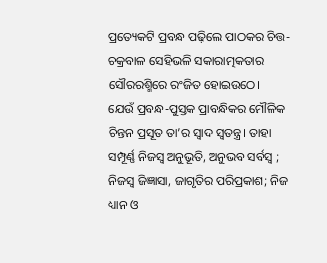ପ୍ରତ୍ୟେକଟି ପ୍ରବନ୍ଧ ପଢ଼ିଲେ ପାଠକର ଚିତ୍ତ-ଚକ୍ରବାଳ ସେହିଭଳି ସକାରାତ୍ମକତାର ସୌରରଶ୍ମିରେ ରଂଜିତ ହୋଇଉଠେ।
ଯେଉଁ ପ୍ରବନ୍ଧ-ପୁସ୍ତକ ପ୍ରାବନ୍ଧିକର ମୌଳିକ ଚିନ୍ତନ ପ୍ରସୂତ ତା’ର ସ୍ୱାଦ ସ୍ୱତନ୍ତ୍ର। ତାହା ସମ୍ପୂର୍ଣ୍ଣ ନିଜସ୍ୱ ଅନୁଭୂତି, ଅନୁଭବ ସର୍ବସ୍ୱ ; ନିଜସ୍ୱ ଜିଜ୍ଞାସା, ଜାଗୃତିର ପରିପ୍ରକାଶ; ନିଜ ଧ୍ୟାନ ଓ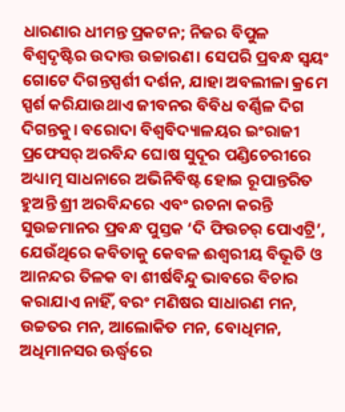ଧାରଣାର ଧୀମନ୍ତ ପ୍ରକଟନ; ନିଜର ବିପୁଳ ବିଶ୍ୱଦୃଷ୍ଟିର ଉଦାତ୍ତ ଉଚ୍ଚାରଣ। ସେପରି ପ୍ରବନ୍ଧ ସ୍ୱୟଂ ଗୋଟେ ଦିଗନ୍ତସ୍ପର୍ଶୀ ଦର୍ଶନ, ଯାହା ଅବଲୀଳା କ୍ରମେ ସ୍ପର୍ଶ କରିଯାଉଥାଏ ଜୀବନର ବିବିଧ ବର୍ଣ୍ଣିଳ ଦିଗ ଦିଗନ୍ତକୁ। ବରୋଦା ବିଶ୍ୱବିଦ୍ୟାଳୟର ଇଂରାଜୀ ପ୍ରଫେସର୍ ଅରବିନ୍ଦ ଘୋଷ ସୁଦୂର ପଣ୍ଡିଚେରୀରେ ଅଧ୍ୟାତ୍ମ ସାଧନାରେ ଅଭିନିବିଷ୍ଟ ହୋଇ ରୂପାନ୍ତରିତ ହୁଅନ୍ତି ଶ୍ରୀ ଅରବିନ୍ଦରେ ଏବଂ ରଚନା କରନ୍ତି ସୁଉଚ୍ଚମାନର ପ୍ରବନ୍ଧ ପୁସ୍ତକ ‘ଦି ଫିଉଚର୍ ପୋଏଟ୍ରି’, ଯେଉଁଥିରେ କବିତାକୁ କେବଳ ଈଶ୍ୱରୀୟ ବିଭୂତି ଓ ଆନନ୍ଦର ତିଳକ ବା ଶୀର୍ଷବିନ୍ଦୁ ଭାବରେ ବିଚାର କରାଯାଏ ନାହିଁ, ବରଂ ମଣିଷର ସାଧାରଣ ମନ, ଉଚ୍ଚତର ମନ, ଆଲୋକିତ ମନ, ବୋଧିମନ, ଅଧିମାନସର ଊର୍ଦ୍ଧ୍ୱରେ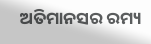ଅତିମାନସର ରମ୍ୟ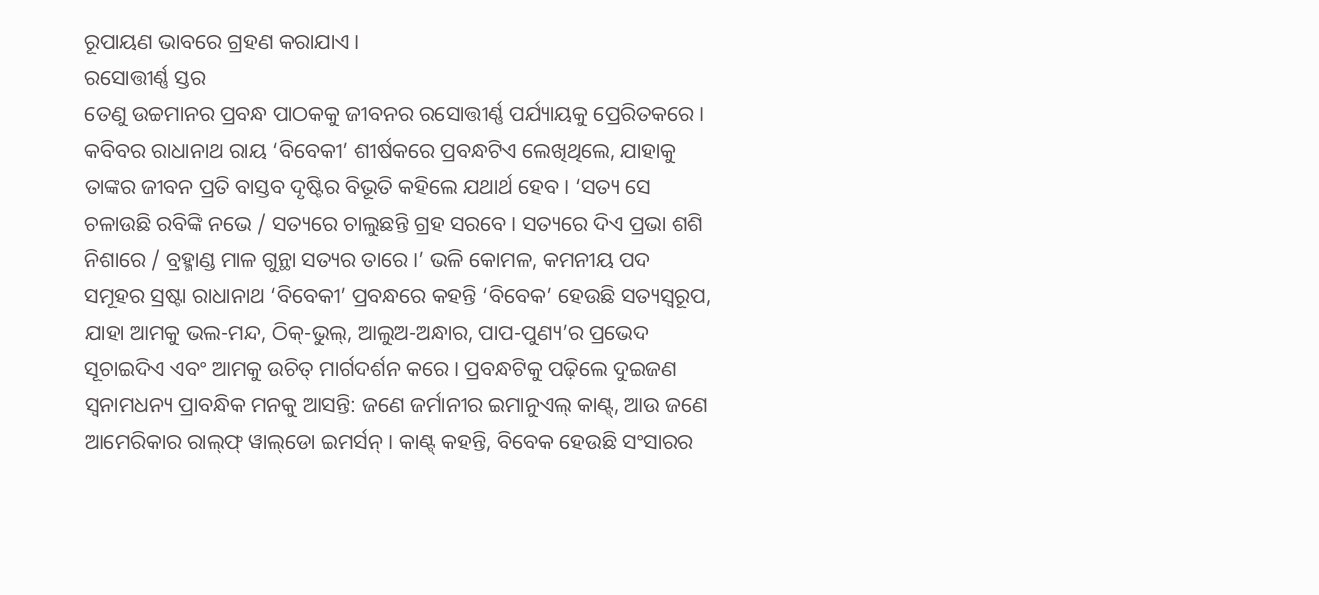ରୂପାୟଣ ଭାବରେ ଗ୍ରହଣ କରାଯାଏ।
ରସୋତ୍ତୀର୍ଣ୍ଣ ସ୍ତର
ତେଣୁ ଉଚ୍ଚମାନର ପ୍ରବନ୍ଧ ପାଠକକୁ ଜୀବନର ରସୋତ୍ତୀର୍ଣ୍ଣ ପର୍ଯ୍ୟାୟକୁ ପ୍ରେରିତକରେ। କବିବର ରାଧାନାଥ ରାୟ ‘ବିବେକୀ’ ଶୀର୍ଷକରେ ପ୍ରବନ୍ଧଟିଏ ଲେଖିଥିଲେ, ଯାହାକୁ ତାଙ୍କର ଜୀବନ ପ୍ରତି ବାସ୍ତବ ଦୃଷ୍ଟିର ବିଭୂତି କହିଲେ ଯଥାର୍ଥ ହେବ। ‘ସତ୍ୟ ସେ ଚଳାଉଛି ରବିଙ୍କି ନଭେ / ସତ୍ୟରେ ଚାଲୁଛନ୍ତି ଗ୍ରହ ସରବେ। ସତ୍ୟରେ ଦିଏ ପ୍ରଭା ଶଶି ନିଶାରେ / ବ୍ରହ୍ମାଣ୍ଡ ମାଳ ଗୁନ୍ଥା ସତ୍ୟର ତାରେ।’ ଭଳି କୋମଳ, କମନୀୟ ପଦ ସମୂହର ସ୍ରଷ୍ଟା ରାଧାନାଥ ‘ବିବେକୀ’ ପ୍ରବନ୍ଧରେ କହନ୍ତି ‘ବିବେକ’ ହେଉଛି ସତ୍ୟସ୍ୱରୂପ, ଯାହା ଆମକୁ ଭଲ-ମନ୍ଦ, ଠିକ୍‌-ଭୁଲ୍‌, ଆଲୁଅ-ଅନ୍ଧାର, ପାପ-ପୁଣ୍ୟ’ର ପ୍ରଭେଦ ସୂଚାଇଦିଏ ଏବଂ ଆମକୁ ଉଚିତ୍ ମାର୍ଗଦର୍ଶନ କରେ। ପ୍ରବନ୍ଧଟିକୁ ପଢ଼ିଲେ ଦୁଇଜଣ ସ୍ୱନାମଧନ୍ୟ ପ୍ରାବନ୍ଧିକ ମନକୁ ଆସନ୍ତି: ଜଣେ ଜର୍ମାନୀର ଇମାନୁଏଲ୍ କାଣ୍ଟ୍‌, ଆଉ ଜଣେ ଆମେରିକାର ରାଲ୍‌ଫ୍ ୱାଲ୍‌ଡୋ ଇମର୍ସନ୍। କାଣ୍ଟ୍ କହନ୍ତି, ବିବେକ ହେଉଛି ସଂସାରର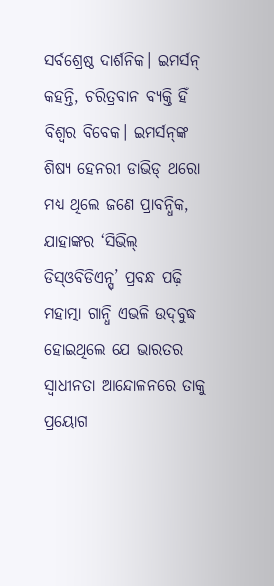ସର୍ବଶ୍ରେଷ୍ଠ ଦାର୍ଶନିକ। ଇମର୍ସନ୍ କହନ୍ତି, ଚରିତ୍ରବାନ ବ୍ୟକ୍ତି ହିଁ ବିଶ୍ୱର ବିବେକ। ଇମର୍ସନ୍‌ଙ୍କ ଶିଷ୍ୟ ହେନରୀ ଡାଭିଡ୍ ଥରୋ ମଧ୍ୟ ଥିଲେ ଜଣେ ପ୍ରାବନ୍ଧିକ, ଯାହାଙ୍କର ‘ସିଭିଲ୍ ଡିସ୍‌ଓବିଡିଏନ୍ସ୍‌’ ପ୍ରବନ୍ଧ ପଢ଼ି ମହାତ୍ମା ଗାନ୍ଧି ଏଭଳି ଉଦ୍‌ବୁଦ୍ଧ ହୋଇଥିଲେ ଯେ ଭାରତର ସ୍ୱାଧୀନତା ଆନ୍ଦୋଳନରେ ତାକୁ ପ୍ରୟୋଗ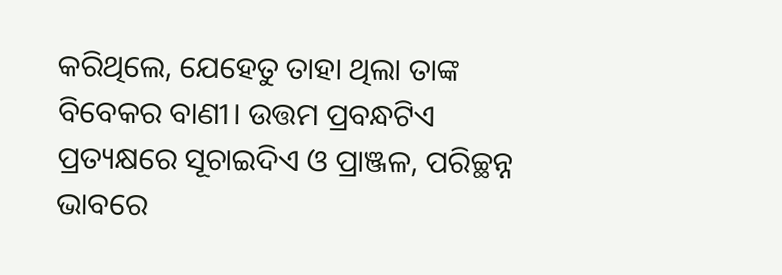କରିଥିଲେ, ଯେହେତୁ ତାହା ଥିଲା ତାଙ୍କ ବିବେକର ବାଣୀ। ଉତ୍ତମ ପ୍ରବନ୍ଧଟିଏ ପ୍ରତ୍ୟକ୍ଷରେ ସୂଚାଇଦିଏ ଓ ପ୍ରାଞ୍ଜଳ, ପରିଚ୍ଛନ୍ନ ଭାବରେ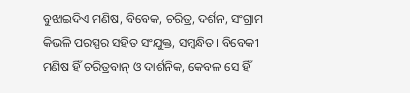ବୁଝାଇଦିଏ ମଣିଷ, ବିବେକ, ଚରିତ୍ର, ଦର୍ଶନ, ସଂଗ୍ରାମ କିଭଳି ପରସ୍ପର ସହିତ ସଂଯୁକ୍ତ, ସମ୍ବନ୍ଧିତ। ବିବେକୀ ମଣିଷ ହିଁ ଚରିତ୍ରବାନ୍ ଓ ଦାର୍ଶନିକ, କେବଳ ସେ ହିଁ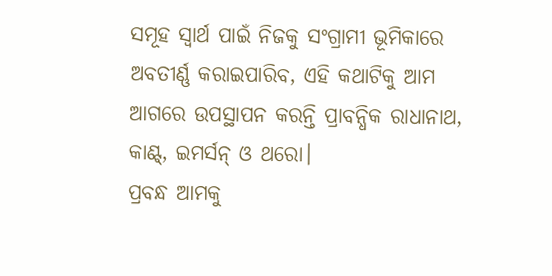ସମୂହ ସ୍ୱାର୍ଥ ପାଇଁ ନିଜକୁ ସଂଗ୍ରାମୀ ଭୂମିକାରେ ଅବତୀର୍ଣ୍ଣ କରାଇପାରିବ, ଏହି କଥାଟିକୁ ଆମ ଆଗରେ ଉପସ୍ଥାପନ କରନ୍ତି ପ୍ରାବନ୍ଧିକ ରାଧାନାଥ, କାଣ୍ଟ୍‌, ଇମର୍ସନ୍ ଓ ଥରୋ।
ପ୍ରବନ୍ଧ ଆମକୁ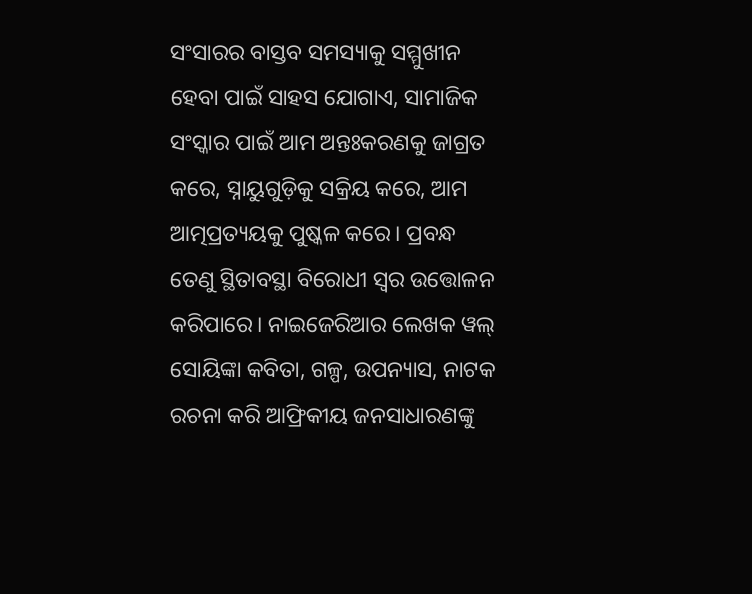ସଂସାରର ବାସ୍ତବ ସମସ୍ୟାକୁ ସମ୍ମୁଖୀନ ହେବା ପାଇଁ ସାହସ ଯୋଗାଏ, ସାମାଜିକ ସଂସ୍କାର ପାଇଁ ଆମ ଅନ୍ତଃକରଣକୁ ଜାଗ୍ରତ କରେ, ସ୍ନାୟୁଗୁଡ଼ିକୁ ସକ୍ରିୟ କରେ, ଆମ ଆତ୍ମପ୍ରତ୍ୟୟକୁ ପୁଷ୍କଳ କରେ। ପ୍ରବନ୍ଧ ତେଣୁ ସ୍ଥିତାବସ୍ଥା ବିରୋଧୀ ସ୍ୱର ଉତ୍ତୋଳନ କରିପାରେ। ନାଇଜେରିଆର ଲେଖକ ୱଲ୍ ସୋୟିଙ୍କା କବିତା, ଗଳ୍ପ, ଉପନ୍ୟାସ, ନାଟକ ରଚନା କରି ଆଫ୍ରିକୀୟ ଜନସାଧାରଣଙ୍କୁ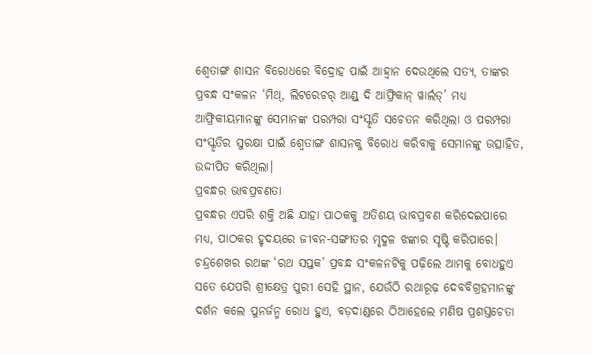ଶ୍ୱେତାଙ୍ଗ ଶାସନ ବିରୋଧରେ ବିଦ୍ରୋହ ପାଇଁ ଆହ୍ୱାନ ଦେଉଥିଲେ ସତ୍ୟ, ତାଙ୍କର ପ୍ରବନ୍ଧ ସଂକଳନ ‘ମିଥ୍‌, ଲିଟରେଚର୍ ଆଣ୍ଡ୍ ଦି ଆଫ୍ରିକାନ୍ ୱାର୍ଲଡ୍‌’ ମଧ୍ୟ ଆଫ୍ରିକୀୟମାନଙ୍କୁ ସେମାନଙ୍କ ପରମ୍ପରା ସଂସ୍କୃତି ସଚେତନ କରିଥିଲା ଓ ପରମ୍ପରା ସଂସ୍କୃତିର ସୁରକ୍ଷା ପାଇଁ ଶ୍ୱେତାଙ୍ଗ ଶାସନକୁ ବିରୋଧ କରିବାକୁ ସେମାନଙ୍କୁ ଉତ୍ସାହିତ, ଉଦ୍ଦୀପିତ କରିଥିଲା।
ପ୍ରବନ୍ଧର ଭାବପ୍ରବଣତା
ପ୍ରବନ୍ଧର ଏପରି ଶକ୍ତି ଅଛି ଯାହା ପାଠକକୁ ଅତିଶୟ ଭାବପ୍ରବଣ କରିଦେଇପାରେ ମଧ୍ୟ, ପାଠକର ହୃଦୟରେ ଜୀବନ-ସଙ୍ଗୀତର ମୃଦୁଳ ଝଙ୍କାର ସୃଷ୍ଟି କରିପାରେ। ଚନ୍ଦ୍ରଶେଖର ରଥଙ୍କ ‘ରଥ ସପ୍ତକ’ ପ୍ରବନ୍ଧ ସଂକଳନଟିକୁ ପଢ଼ିଲେ ଆମକୁ ବୋଧହୁଏ ସତେ ଯେପରି ଶ୍ରୀକ୍ଷେତ୍ର ପୁରୀ ସେହି ସ୍ଥାନ, ଯେଉଁଠି ରଥାରୂଢ଼ ଦେବବିଗ୍ରହମାନଙ୍କୁ ଦର୍ଶନ କଲେ ପୁନର୍ଜନ୍ମ ରୋଧ ହୁଏ, ବଡ଼ଦାଣ୍ଡରେ ଠିଆହେଲେ ମଣିଷ ପ୍ରଶସ୍ତଚେତା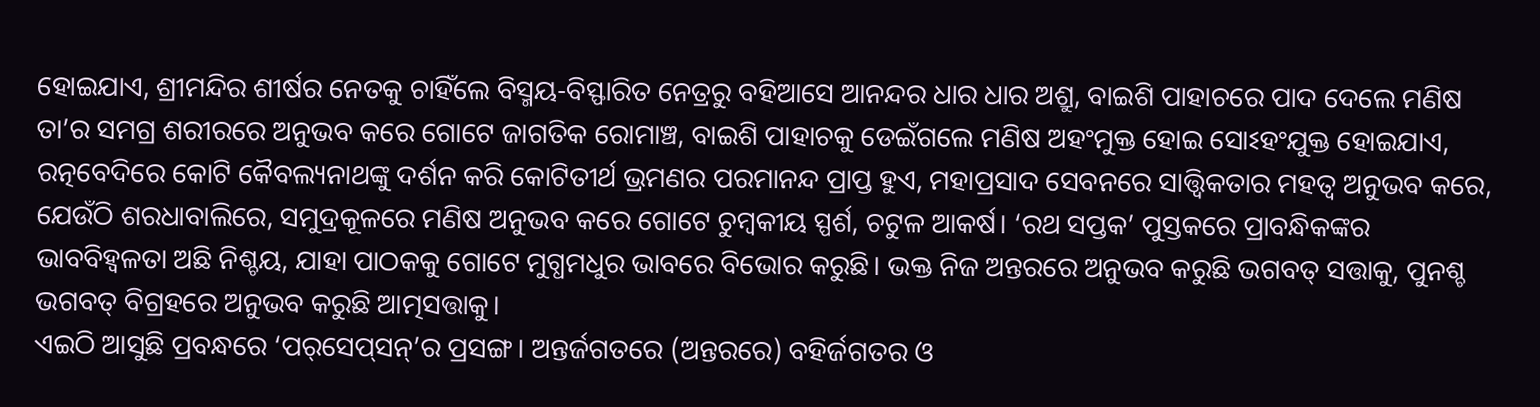ହୋଇଯାଏ, ଶ୍ରୀମନ୍ଦିର ଶୀର୍ଷର ନେତକୁ ଚାହିଁଲେ ବିସ୍ମୟ-ବିସ୍ଫାରିତ ନେତ୍ରରୁ ବହିଆସେ ଆନନ୍ଦର ଧାର ଧାର ଅଶ୍ରୁ, ବାଇଶି ପାହାଚରେ ପାଦ ଦେଲେ ମଣିଷ ତା’ର ସମଗ୍ର ଶରୀରରେ ଅନୁଭବ କରେ ଗୋଟେ ଜାଗତିକ ରୋମାଞ୍ଚ, ବାଇଶି ପାହାଚକୁ ଡେଇଁଗଲେ ମଣିଷ ଅହଂମୁକ୍ତ ହୋଇ ସୋଽହଂଯୁକ୍ତ ହୋଇଯାଏ, ରତ୍ନବେଦିରେ କୋଟି କୈବଲ୍ୟନାଥଙ୍କୁ ଦର୍ଶନ କରି କୋଟିତୀର୍ଥ ଭ୍ରମଣର ପରମାନନ୍ଦ ପ୍ରାପ୍ତ ହୁଏ, ମହାପ୍ରସାଦ ସେବନରେ ସାତ୍ତ୍ୱିକତାର ମହତ୍ୱ ଅନୁଭବ କରେ, ଯେଉଁଠି ଶରଧାବାଲିରେ, ସମୁଦ୍ରକୂଳରେ ମଣିଷ ଅନୁଭବ କରେ ଗୋଟେ ଚୁମ୍ବକୀୟ ସ୍ପର୍ଶ, ଚଟୁଳ ଆକର୍ଷ। ‘ରଥ ସପ୍ତକ’ ପୁସ୍ତକରେ ପ୍ରାବନ୍ଧିକଙ୍କର ଭାବବିହ୍ୱଳତା ଅଛି ନିଶ୍ଚୟ, ଯାହା ପାଠକକୁ ଗୋଟେ ମୁଗ୍ଧମଧୁର ଭାବରେ ବିଭୋର କରୁଛି। ଭକ୍ତ ନିଜ ଅନ୍ତରରେ ଅନୁଭବ କରୁଛି ଭଗବତ୍ ସତ୍ତାକୁ, ପୁନଶ୍ଚ ଭଗବତ୍ ବିଗ୍ରହରେ ଅନୁଭବ କରୁଛି ଆତ୍ମସତ୍ତାକୁ।
ଏଇଠି ଆସୁଛି ପ୍ରବନ୍ଧରେ ‘ପର୍‌ସେପ୍‌ସନ୍‌’ର ପ୍ରସଙ୍ଗ। ଅନ୍ତର୍ଜଗତରେ (ଅନ୍ତରରେ) ବହିର୍ଜଗତର ଓ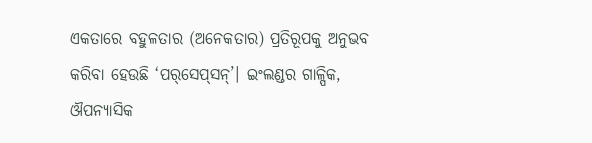ଏକତାରେ ବହୁଳତାର (ଅନେକତାର) ପ୍ରତିରୂପକୁ ଅନୁଭବ କରିବା ହେଉଛି ‘ପର୍‌ସେପ୍‌ସନ୍‌’। ଇଂଲଣ୍ଡର ଗାଳ୍ପିକ, ଔପନ୍ୟାସିକ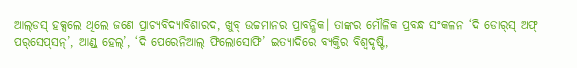ଆଲ୍‌ଡସ୍ ହକ୍ସଲେ ଥିଲେ ଜଣେ ପ୍ରାଚ୍ୟବିଦ୍ୟାବିଶାରଦ, ଖୁବ୍ ଉଚ୍ଚମାନର ପ୍ରାବନ୍ଧିକ। ତାଙ୍କର ମୌଳିକ ପ୍ରବନ୍ଧ ସଂକଳନ ‘ଦି ଡୋର୍‌ସ୍ ଅଫ୍ ପର୍‌ସେପ୍‌ସନ୍‌’, ଆଣ୍ଡ୍ ହେଲ୍‌’, ‘ଦି ପେରେନିଆଲ୍ ଫିଲୋସୋଫି’ ଇତ୍ୟାଦିରେ ବ୍ୟକ୍ତିର ବିଶ୍ୱଦୃଷ୍ଟି,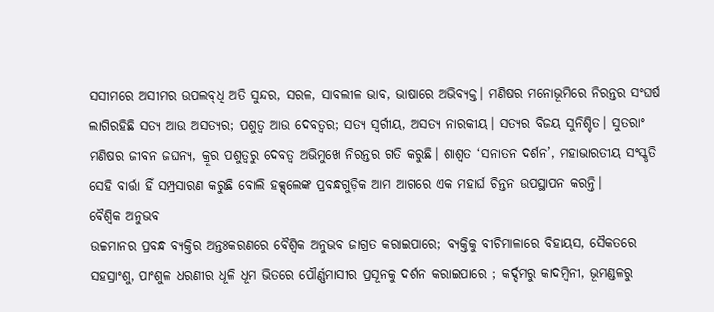ସସୀମରେ ଅସୀମର ଉପଲବ୍‌ଧି ଅତି ସୁନ୍ଦର, ସରଳ, ସାବଲୀଳ ଭାବ, ଭାଷାରେ ଅଭିବ୍ୟକ୍ତ। ମଣିଷର ମନୋଭୂମିରେ ନିରନ୍ତର ସଂଘର୍ଷ ଲାଗିରହିଛି ସତ୍ୟ ଆଉ ଅସତ୍ୟର; ପଶୁତ୍ୱ ଆଉ ଦେବତ୍ୱର; ସତ୍ୟ ସ୍ୱର୍ଗୀୟ, ଅସତ୍ୟ ନାରକୀୟ। ସତ୍ୟର ବିଜୟ ସୁନିଶ୍ଚିତ। ସୁତରାଂ ମଣିଷର ଜୀବନ ଜଘନ୍ୟ, କ୍ରୂର ପଶୁତ୍ୱରୁ ଦେବତ୍ୱ ଅଭିମୁଖେ ନିରନ୍ତର ଗତି କରୁଛି। ଶାଶ୍ୱତ ‘ସନାତନ ଦର୍ଶନ’, ମହାଭାରତୀୟ ସଂସ୍କୃତି ସେହି ବାର୍ତ୍ତା ହିଁ ସମ୍ପ୍ରସାରଣ କରୁଛି ବୋଲି ହକ୍ସ୍‌ଲେଙ୍କ ପ୍ରବନ୍ଧଗୁଡ଼ିକ ଆମ ଆଗରେ ଏକ ମହାର୍ଘ ଚିନ୍ତନ ଉପସ୍ଥାପନ କରନ୍ତି।
ବୈଶ୍ୱିକ ଅନୁଭବ
ଉଚ୍ଚମାନର ପ୍ରବନ୍ଧ ବ୍ୟକ୍ତିର ଅନ୍ତଃକରଣରେ ବୈଶ୍ୱିକ ଅନୁଭବ ଜାଗ୍ରତ କରାଇପାରେ; ବ୍ୟକ୍ତିକୁ ବୀଚିମାଳାରେ ବିହାୟସ, ସୈକତରେ ସହସ୍ରାଂଶୁ, ପାଂଶୁଳ ଧରଣୀର ଧୂଳି ଧୂମ ଭିତରେ ପୌର୍ଣ୍ଣମାସୀର ପ୍ରସୂନକୁ ଦର୍ଶନ କରାଇପାରେ ; କର୍ଦ୍ଦମରୁ କାଦମ୍ବିନୀ, ଭୂମଣ୍ଡଳରୁ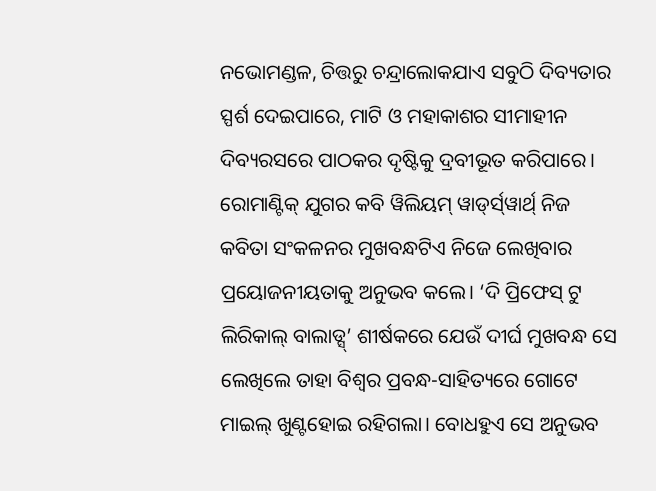ନଭୋମଣ୍ଡଳ, ଚିତ୍ତରୁ ଚନ୍ଦ୍ରାଲୋକଯାଏ ସବୁଠି ଦିବ୍ୟତାର ସ୍ପର୍ଶ ଦେଇପାରେ, ମାଟି ଓ ମହାକାଶର ସୀମାହୀନ ଦିବ୍ୟରସରେ ପାଠକର ଦୃଷ୍ଟିକୁ ଦ୍ରବୀଭୂତ କରିପାରେ। ରୋମାଣ୍ଟିକ୍ ଯୁଗର କବି ୱିଲିୟମ୍ ୱାଡ୍‌ର୍ସ୍‌ୱାର୍ଥ୍ ନିଜ କବିତା ସଂକଳନର ମୁଖବନ୍ଧଟିଏ ନିଜେ ଲେଖିବାର ପ୍ରୟୋଜନୀୟତାକୁ ଅନୁଭବ କଲେ। ‘ଦି ପ୍ରିଫେସ୍ ଟୁ ଲିରିକାଲ୍ ବାଲାଡ୍ସ୍‌’ ଶୀର୍ଷକରେ ଯେଉଁ ଦୀର୍ଘ ମୁଖବନ୍ଧ ସେ ଲେଖିଲେ ତାହା ବିଶ୍ୱର ପ୍ରବନ୍ଧ-ସାହିତ୍ୟରେ ଗୋଟେ ମାଇଲ୍ ଖୁଣ୍ଟହୋଇ ରହିଗଲା। ବୋଧହୁଏ ସେ ଅନୁଭବ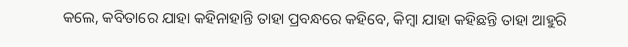କଲେ, କବିତାରେ ଯାହା କହିନାହାନ୍ତି ତାହା ପ୍ରବନ୍ଧରେ କହିବେ, କିମ୍ବା ଯାହା କହିଛନ୍ତି ତାହା ଆହୁରି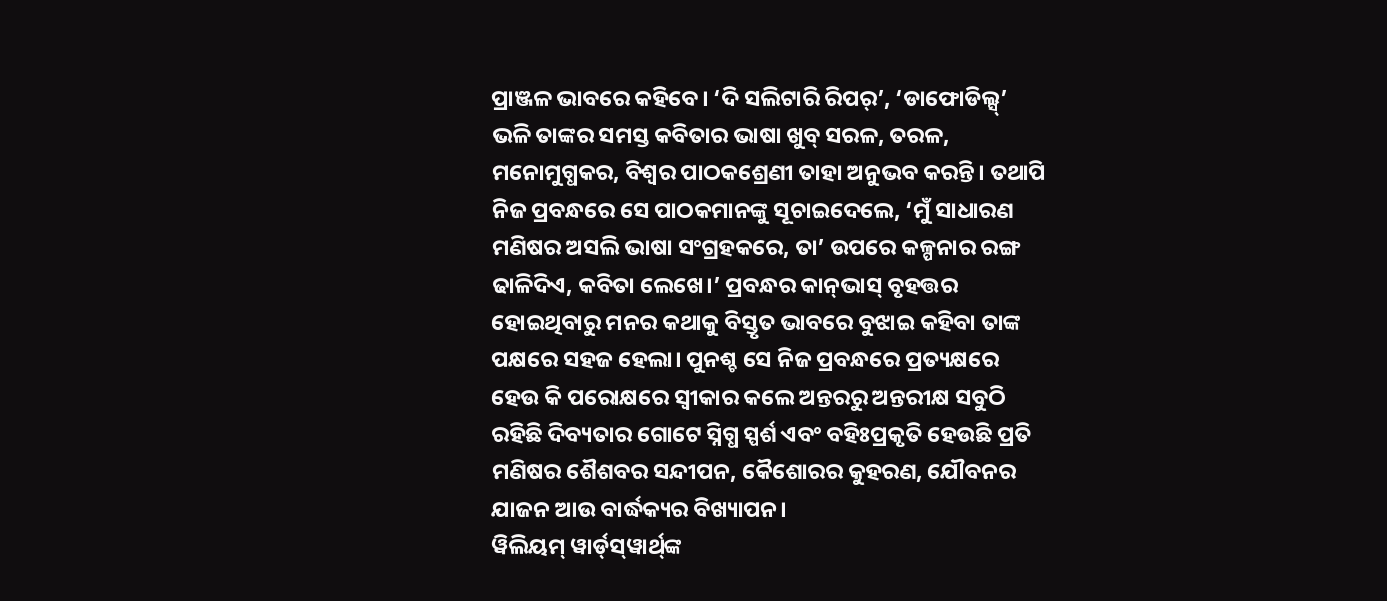ପ୍ରାଞ୍ଜଳ ଭାବରେ କହିବେ। ‘ଦି ସଲିଟାରି ରିପର୍‌’, ‘ଡାଫୋଡିଲ୍ସ୍‌’ ଭଳି ତାଙ୍କର ସମସ୍ତ କବିତାର ଭାଷା ଖୁବ୍ ସରଳ, ତରଳ, ମନୋମୁଗ୍ଧକର, ବିଶ୍ୱର ପାଠକଶ୍ରେଣୀ ତାହା ଅନୁଭବ କରନ୍ତି। ତଥାପି ନିଜ ପ୍ରବନ୍ଧରେ ସେ ପାଠକମାନଙ୍କୁ ସୂଚାଇଦେଲେ, ‘ମୁଁ ସାଧାରଣ ମଣିଷର ଅସଲି ଭାଷା ସଂଗ୍ରହକରେ, ତା’ ଉପରେ କଳ୍ପନାର ରଙ୍ଗ ଢାଳିଦିଏ, କବିତା ଲେଖେ।’ ପ୍ରବନ୍ଧର କାନ୍‌ଭାସ୍ ବୃହତ୍ତର ହୋଇଥିବାରୁ ମନର କଥାକୁ ବିସ୍ତୃତ ଭାବରେ ବୁଝାଇ କହିବା ତାଙ୍କ ପକ୍ଷରେ ସହଜ ହେଲା। ପୁନଶ୍ଚ ସେ ନିଜ ପ୍ରବନ୍ଧରେ ପ୍ରତ୍ୟକ୍ଷରେ ହେଉ କି ପରୋକ୍ଷରେ ସ୍ୱୀକାର କଲେ ଅନ୍ତରରୁ ଅନ୍ତରୀକ୍ଷ ସବୁଠି ରହିଛି ଦିବ୍ୟତାର ଗୋଟେ ସ୍ନିଗ୍ଧ ସ୍ପର୍ଶ ଏବଂ ବହିଃପ୍ରକୃତି ହେଉଛି ପ୍ରତି ମଣିଷର ଶୈଶବର ସନ୍ଦୀପନ, କୈଶୋରର କୁହରଣ, ଯୌବନର ଯାଜନ ଆଉ ବାର୍ଦ୍ଧକ୍ୟର ବିଖ୍ୟାପନ।
ୱିଲିୟମ୍ ୱାର୍ଡ୍‌ସ୍‌ୱାର୍ଥ୍‌ଙ୍କ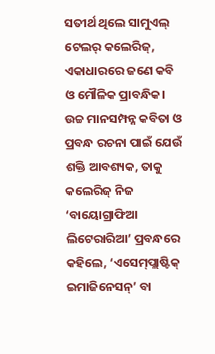ସତୀର୍ଥ ଥିଲେ ସାମୁଏଲ୍ ଟେଲର୍ କଲେରିଜ୍‌, ଏକାଧାରରେ ଜଣେ କବି ଓ ମୌଳିକ ପ୍ରାବନ୍ଧିକ। ଉଚ୍ଚ ମାନସମ୍ପନ୍ନ କବିତା ଓ ପ୍ରବନ୍ଧ ରଚନା ପାଇଁ ଯେଉଁ ଶକ୍ତି ଆବଶ୍ୟକ, ତାକୁ କଲେରିଜ୍ ନିଜ ‘ବାୟୋଗ୍ରାଫିଆ ଲିଟେରାରିଆ’ ପ୍ରବନ୍ଧରେ କହିଲେ, ‘ଏସେମ୍‌ପ୍ଲାଷ୍ଟିକ୍ ଇମାଜିନେସନ୍‌’ ବା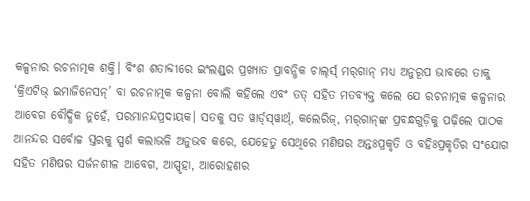କଳ୍ପନାର ରଚନାତ୍ମକ ଶକ୍ତି। ବିଂଶ ଶତାବ୍ଦୀରେ ଇଂଲଣ୍ଡ୍‌ର ପ୍ରଖ୍ୟାତ ପ୍ରାବନ୍ଧିକ ଚାଲ୍‌ର୍ସ୍ ମର୍‌ଗାନ୍ ମଧ୍ୟ ଅନୁରୂପ ଭାବରେ ତାକୁ ‘କ୍ରିଏଟିଭ୍ ଇମାଜିନେସନ୍‌’ ବା ରଚନାତ୍ମକ କଳ୍ପନା ବୋଲି କହିଲେ ଏବଂ ତତ୍ ସହିତ ମତବ୍ୟକ୍ତ କଲେ ଯେ ରଚନାତ୍ମକ କଳ୍ପନାର ଆବେଗ ବୌଦ୍ଧିକ ନୁହେଁ, ପରମାନନ୍ଦପ୍ରଦାୟକ। ସତକୁ ସତ ୱାର୍ଡ୍‌ସ୍‌ୱାର୍ଥ୍‌, କଲେରିଜ୍‌, ମର୍‌ଗାନ୍‌ଙ୍କ ପ୍ରବନ୍ଧଗୁଡ଼ିକୁ ପଢ଼ିଲେ ପାଠକ ଆନନ୍ଦର ସର୍ବୋଚ୍ଚ ସ୍ତରକୁ ସ୍ପର୍ଶ କଲାଭଳି ଅନୁଭବ କରେ, ଯେହେତୁ ସେଥିରେ ମଣିଷର ଅନ୍ତଃପ୍ରକୃତି ଓ ବହିଃପ୍ରକୃତିର ସଂଯୋଗ ସହିତ ମଣିଷର ସର୍ଜନଶୀଳ ଆବେଗ, ଆସ୍ପୃହା, ଆରୋହଣର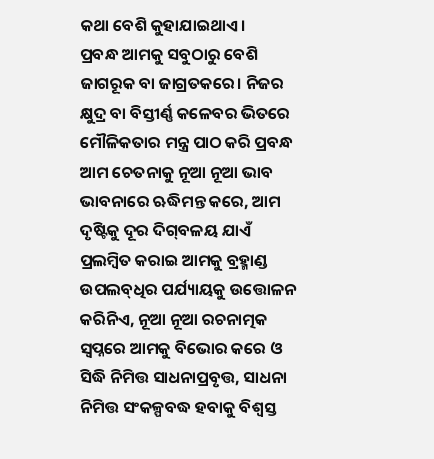କଥା ବେଶି କୁହାଯାଇଥାଏ।
ପ୍ରବନ୍ଧ ଆମକୁ ସବୁଠାରୁ ବେଶି ଜାଗରୂକ ବା ଜାଗ୍ରତକରେ। ନିଜର କ୍ଷୁଦ୍ର ବା ବିସ୍ତୀର୍ଣ୍ଣ କଳେବର ଭିତରେ ମୌଳିକତାର ମନ୍ତ୍ର ପାଠ କରି ପ୍ରବନ୍ଧ ଆମ ଚେତନାକୁ ନୂଆ ନୂଆ ଭାବ ଭାବନାରେ ଋଦ୍ଧିମନ୍ତ କରେ, ଆମ ଦୃଷ୍ଟିକୁ ଦୂର ଦିଗ୍‌ବଳୟ ଯାଏଁ ପ୍ରଲମ୍ବିତ କରାଇ ଆମକୁ ବ୍ରହ୍ମାଣ୍ଡ ଉପଲବ୍‌ଧିର ପର୍ଯ୍ୟାୟକୁ ଉତ୍ତୋଳନ କରିନିଏ, ନୂଆ ନୂଆ ରଚନାତ୍ମକ ସ୍ୱପ୍ନରେ ଆମକୁ ବିଭୋର କରେ ଓ ସିଦ୍ଧି ନିମିତ୍ତ ସାଧନାପ୍ରବୃତ୍ତ, ସାଧନା ନିମିତ୍ତ ସଂକଳ୍ପବଦ୍ଧ ହବାକୁ ବିଶ୍ୱସ୍ତ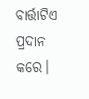ବାର୍ତ୍ତାଟିଏ ପ୍ରଦାନ କରେ।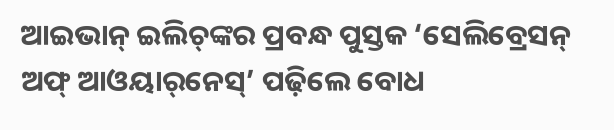ଆଇଭାନ୍ ଇଲିଚ୍‌ଙ୍କର ପ୍ରବନ୍ଧ ପୁସ୍ତକ ‘ସେଲିବ୍ରେସନ୍ ଅଫ୍ ଆଓୟାର୍‌ନେସ୍‌’ ପଢ଼ିଲେ ବୋଧ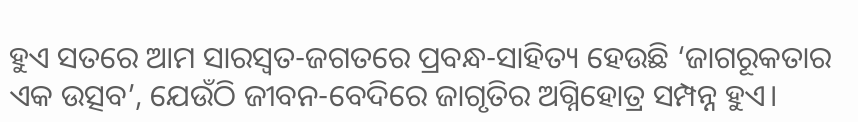ହୁଏ ସତରେ ଆମ ସାରସ୍ୱତ-ଜଗତରେ ପ୍ରବନ୍ଧ-ସାହିତ୍ୟ ହେଉଛି ‘ଜାଗରୂକତାର ଏକ ଉତ୍ସବ’, ଯେଉଁଠି ଜୀବନ-ବେଦିରେ ଜାଗୃତିର ଅଗ୍ନିହୋତ୍ର ସମ୍ପନ୍ନ ହୁଏ।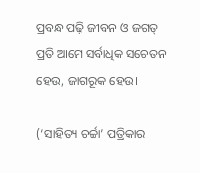ପ୍ରବନ୍ଧ ପଢ଼ି ଜୀବନ ଓ ଜଗତ୍ ପ୍ରତି ଆମେ ସର୍ବାଧିକ ସଚେତନ ହେଉ, ଜାଗରୂକ ହେଉ।

(‘ସାହିତ୍ୟ ଚର୍ଚ୍ଚା’ ପତ୍ରିକାର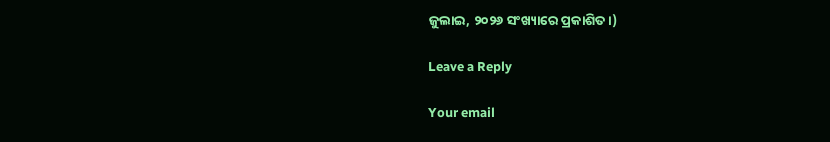ଜୁଲାଇ, ୨୦୨୬ ସଂଖ୍ୟାରେ ପ୍ରକାଶିତ।)

Leave a Reply

Your email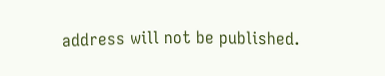address will not be published.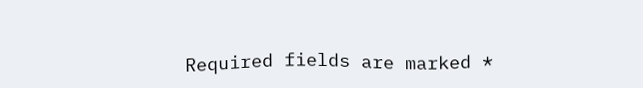Required fields are marked *